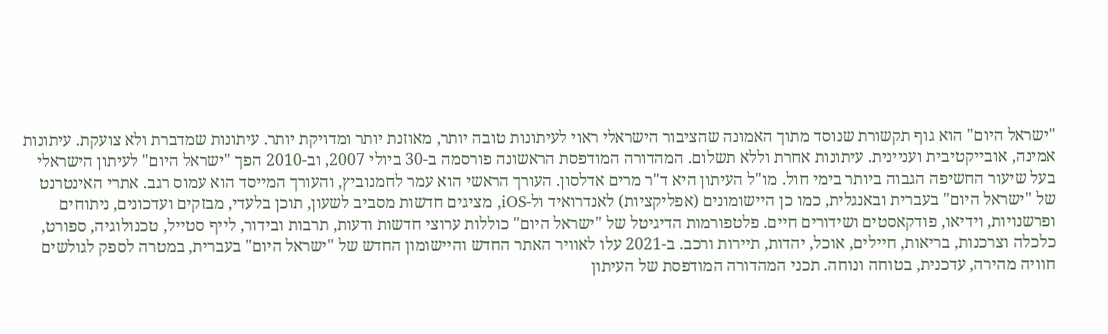"ישראל היום" הוא גוף תקשורת שנוסד מתוך האמונה שהציבור הישראלי ראוי לעיתונות טובה יותר, מאוזנת יותר ומדויקת יותר. עיתונות שמדברת ולא צועקת. עיתונות אמינה, אובייקטיבית ועניינית. עיתונות אחרת וללא תשלום. המהדורה המודפסת הראשונה פורסמה ב-30 ביולי 2007, וב-2010 הפך "ישראל היום" לעיתון הישראלי בעל שיעור החשיפה הגבוה ביותר בימי חול. מו"ל העיתון היא ד"ר מרים אדלסון. העורך הראשי הוא עמר לחמנוביץ, והעורך המייסד הוא עמוס רגב. אתרי האינטרנט של "ישראל היום" בעברית ובאנגלית, כמו כן היישומונים (אפליקציות) לאנדרואיד ול-iOS, מציגים חדשות מסביב לשעון, תוכן בלעדי, מבזקים ועדכונים, ניתוחים ופרשנויות, וידיאו, פודקאסטים ושידורים חיים. פלטפורמות הדיגיטל של "ישראל היום" כוללות ערוצי חדשות ודעות, תרבות ובידור, לייף סטייל, טכנולוגיה, ספורט, כלכלה וצרכנות, בריאות, חיילים, אוכל, יהדות, תיירות ורכב. ב-2021 עלו לאוויר האתר החדש והיישומון החדש של "ישראל היום" בעברית, במטרה לספק לגולשים חוויה מהירה, עדכנית, בטוחה ונוחה. תכני המהדורה המודפסת של העיתון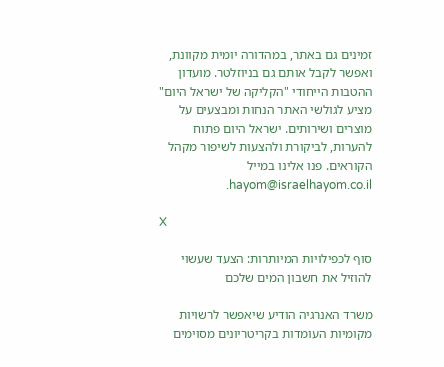זמינים גם באתר, במהדורה יומית מקוונת, ואפשר לקבל אותם גם בניוזלטר. מועדון ההטבות הייחודי "הקליקה של ישראל היום" מציע לגולשי האתר הנחות ומבצעים על מוצרים ושירותים. ישראל היום פתוח להערות, לביקורת ולהצעות לשיפור מקהל הקוראים. פנו אלינו במייל hayom@israelhayom.co.il.

X

סוף לכפילויות המיותרות: הצעד שעשוי להוזיל את חשבון המים שלכם

משרד האנרגיה הודיע שיאפשר לרשויות מקומיות העומדות בקריטריונים מסוימים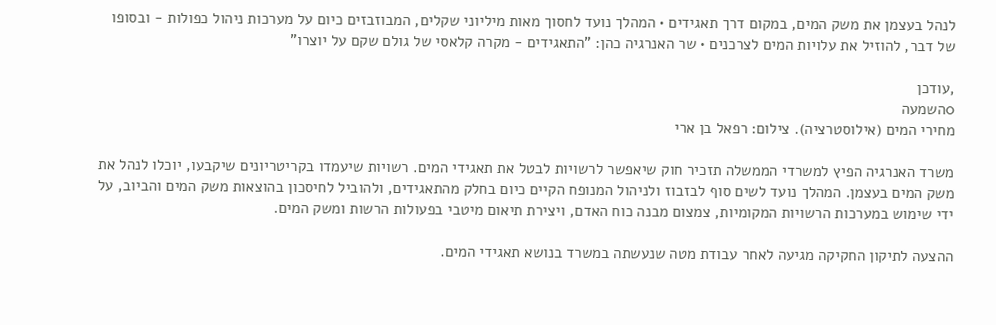לנהל בעצמן את משק המים, במקום דרך תאגידים • המהלך נועד לחסוך מאות מיליוני שקלים, המבוזבזים כיום על מערכות ניהול כפולות - ובסופו של דבר, להוזיל את עלויות המים לצרכנים • שר האנרגיה כהן: "התאגידים - מקרה קלאסי של גולם שקם על יוצרו"

,עודכן
0השמעה
מחירי המים (אילוסטרציה). צילום: רפאל בן ארי

משרד האנרגיה הפיץ למשרדי הממשלה תזכיר חוק שיאפשר לרשויות לבטל את תאגידי המים. רשויות שיעמדו בקריטריונים שיקבעו, יוכלו לנהל את משק המים בעצמן. המהלך נועד לשים סוף לבזבוז ולניהול המנופח הקיים כיום בחלק מהתאגידים, ולהוביל לחיסכון בהוצאות משק המים והביוב, על ידי שימוש במערכות הרשויות המקומיות, צמצום מבנה כוח האדם, ויצירת תיאום מיטבי בפעולות הרשות ומשק המים.

ההצעה לתיקון החקיקה מגיעה לאחר עבודת מטה שנעשתה במשרד בנושא תאגידי המים.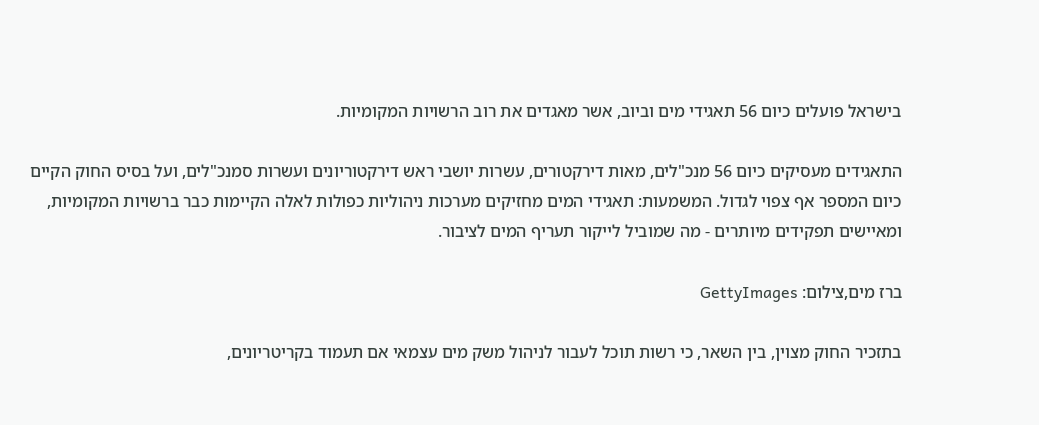בישראל פועלים כיום 56 תאגידי מים וביוב, אשר מאגדים את רוב הרשויות המקומיות.

התאגידים מעסיקים כיום 56 מנכ"לים, מאות דירקטורים, עשרות יושבי ראש דירקטוריונים ועשרות סמנכ"לים, ועל בסיס החוק הקיים כיום המספר אף צפוי לגדול. המשמעות: תאגידי המים מחזיקים מערכות ניהוליות כפולות לאלה הקיימות כבר ברשויות המקומיות, ומאיישים תפקידים מיותרים - מה שמוביל לייקור תעריף המים לציבור.

ברז מים,צילום: GettyImages

בתזכיר החוק מצוין, בין השאר, כי רשות תוכל לעבור לניהול משק מים עצמאי אם תעמוד בקריטריונים,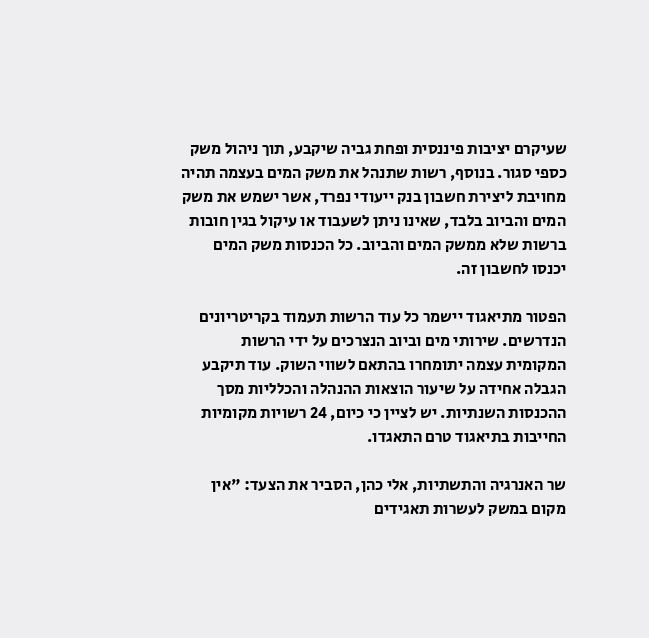שעיקרם יציבות פיננסית ופחת גביה שיקבע, תוך ניהול משק כספי סגור. בנוסף, רשות שתנהל את משק המים בעצמה תהיה מחויבת ליצירת חשבון בנק ייעודי נפרד, אשר ישמש את משק המים והביוב בלבד, שאינו ניתן לשעבוד או עיקול בגין חובות ברשות שלא ממשק המים והביוב. כל הכנסות משק המים יכנסו לחשבון זה.

הפטור מתיאגוד יישמר כל עוד הרשות תעמוד בקריטריונים הנדרשים. שירותי מים וביוב הנצרכים על ידי הרשות המקומית עצמה יתומחרו בהתאם לשווי השוק. עוד תיקבע הגבלה אחידה על שיעור הוצאות ההנהלה והכלליות מסך ההכנסות השנתיות. יש לציין כי כיום, 24 רשויות מקומיות החייבות בתיאגוד טרם התאגדו.

שר האנרגיה והתשתיות, אלי כהן, הסביר את הצעד: "אין מקום במשק לעשרות תאגידים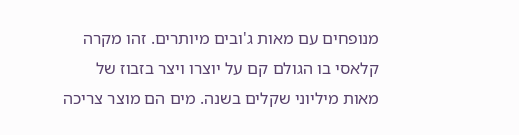מנופחים עם מאות ג'ובים מיותרים. זהו מקרה קלאסי בו הגולם קם על יוצרו ויצר בזבוז של מאות מיליוני שקלים בשנה. מים הם מוצר צריכה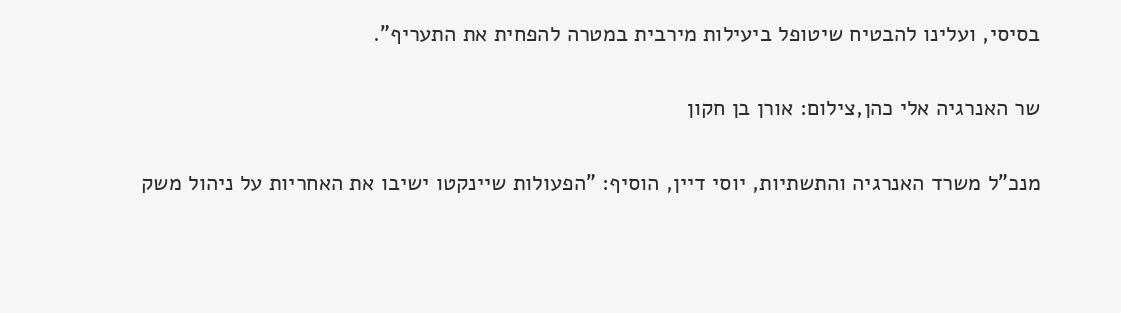בסיסי, ועלינו להבטיח שיטופל ביעילות מירבית במטרה להפחית את התעריף".

שר האנרגיה אלי כהן,צילום: אורן בן חקון

מנכ"ל משרד האנרגיה והתשתיות, יוסי דיין, הוסיף: "הפעולות שיינקטו ישיבו את האחריות על ניהול משק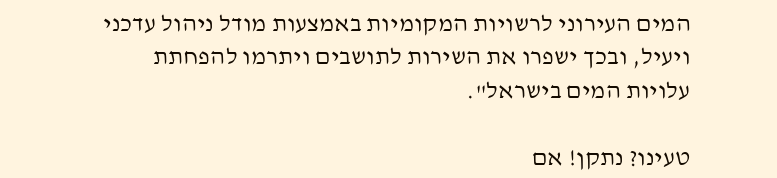המים העירוני לרשויות המקומיות באמצעות מודל ניהול עדכני ויעיל, ובכך ישפרו את השירות לתושבים ויתרמו להפחתת עלויות המים בישראל".

טעינו? נתקן! אם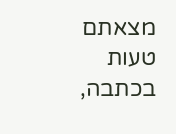מצאתם טעות בכתבה,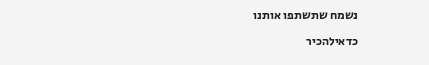נשמח שתשתפו אותנו

כדאילהכיר